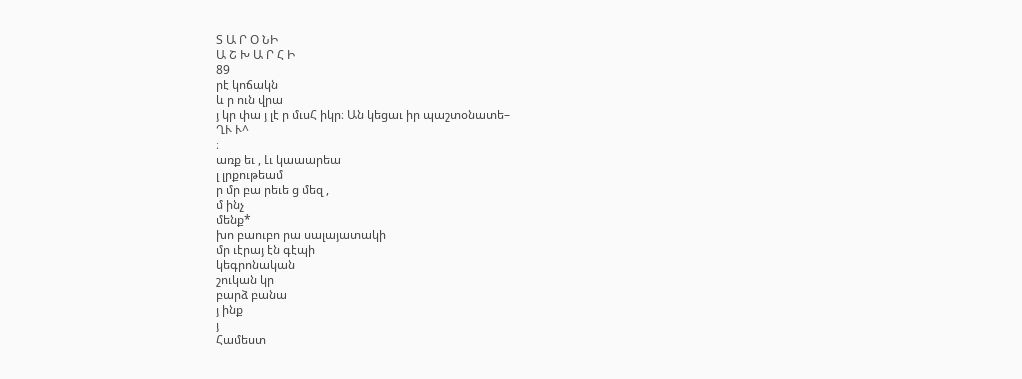Տ Ա Ր Օ ՆԻ
Ա Շ Խ Ա Ր Հ Ի
89
րէ կոճակն
և ր ուն վրա
յ կր փա յ լէ ր մւսՀ իկր։ Ան կեցաւ իր պաշտօնատե–
ՂՒ Ւ^
։
առք եւ , Լւ կաաարեա
լ լրքութեամ
ր մր բա րեւե ց մեզ ,
մ ինչ
մենք*
խո բաուբո րա սալայատակի
մր ւէրայ էն գէպի
կեգրոնական
շուկան կր
բարձ բանա
յ ինք
յ
Համեստ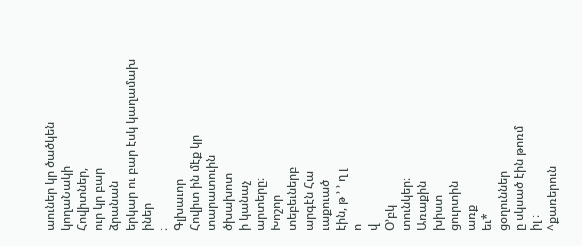աուներ կր ծածկեն
կողաՆակի
Հովիտներ,
ուր կր բար
ձրանան
երկար ու բար էսկ կաղամախ
իներ
։
Գլխաւոր
Հովիտ ին մէք կր
տարատուին
ծխախոտ
ի կանաչ
արտերը։
Խոշոր
տեբեւներբ
արգէն Հա
ւաքուած
էին, թ ՚ ՚ ղ լ
ո
վ
Օ՚բկ
տունկեր։
Առաքին
խիստ
ցուրտին
առք
եւ*
ցօղուններ
ը սկսած էին թոռմ
իլ ։
^քառերուն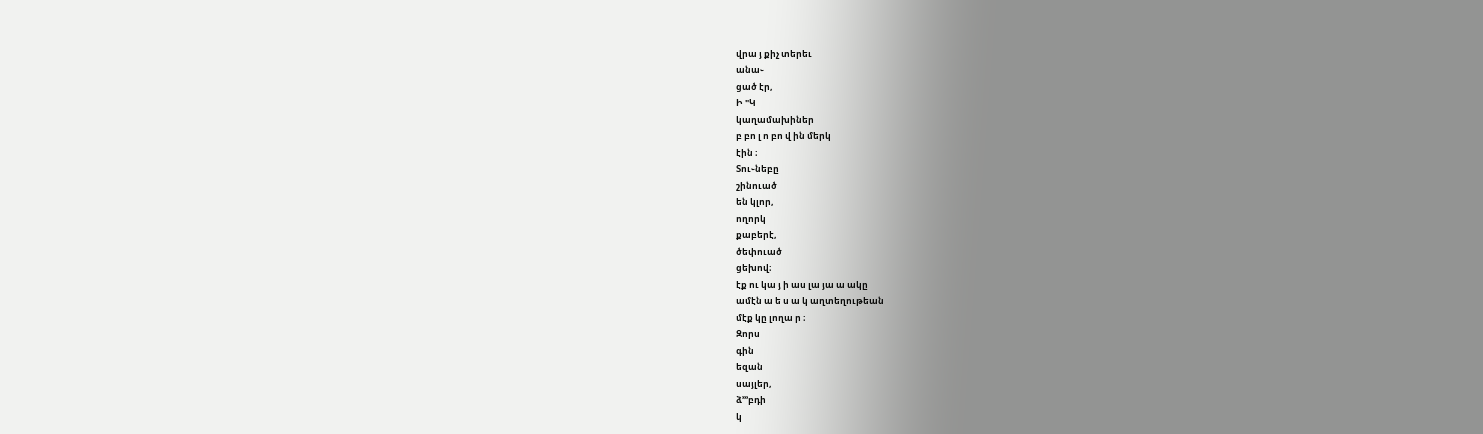վրա յ քիչ տերեւ
անա֊
ցած էր,
Ի "Կ
կաղամախիներ
բ բո լ ո բո վ ին մերկ
էին ։
Տու֊նեբը
շինուած
են կլոր,
ողորկ
քաբերէ,
ծեփուած
ցեխով։
էք ու կա յ ի աս լա յա ա ակը
ամէն ա ե ս ա կ աղտեղութեան
մէք կը լողա ր ։
Զորս
գին
եզան
սայլեր,
ձ՚՚՚բդի
կ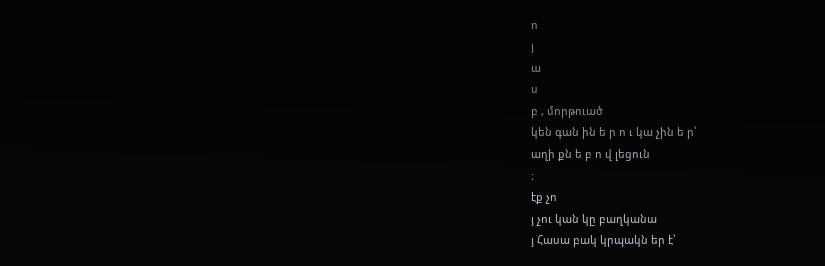ո
յ
ա
ս
բ , մորթուած
կեն գան ին ե ր ո ւ կա չին ե ր՝
աղի քն ե բ ո վ լեցուն
։
էք չո
յ չու կան կը բաղկանա
յ Հասա բակ կրպակն եր է՝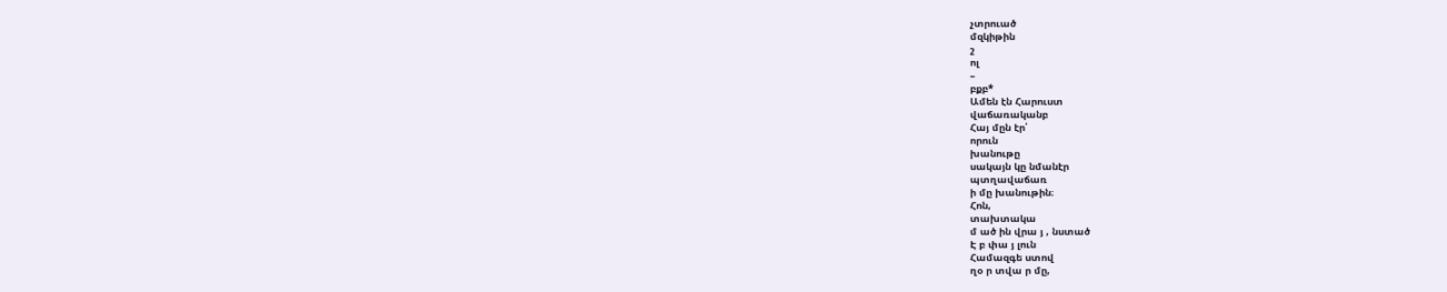չտրուած
մզկիթին
շ
ոլ
–
բքբ*
Ամեն էն Հարուստ
վաճառականբ
Հայ մըն էր՛
որուն
խանութը
սակայն կը նմանէր
պտղավաճառ
ի մը խանութին։
Հոն,
տախտակա
մ ած ին վրա յ , նստած
Է բ փա յ լուն
Համազգե ստով
ղօ ր տվա ր մը,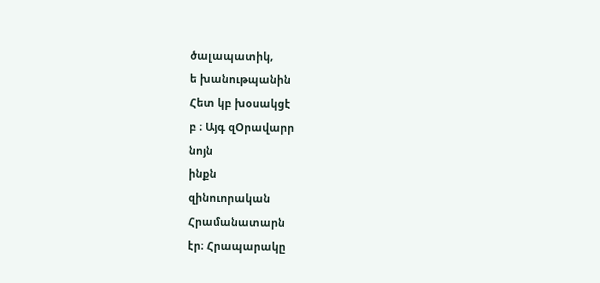ծալապատիկ,
ե խանութպանին
Հետ կբ խօսակցէ
բ ։ Այգ զՕրավարր
նոյն
ինքն
զինուորական
Հրամանատարն
էր։ Հրապարակը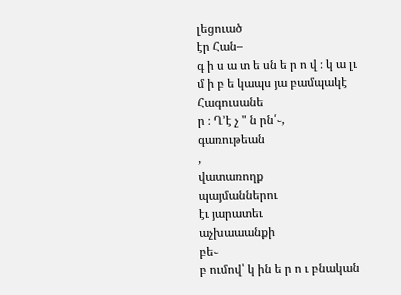լեցուած
էր Հան–
գ ի ս ա տ ե սն ե ր ո վ ։ կ ա լւ մ ի բ ե կապս յա բամպակէ
Հագուսանե
ր ։ Ղ՚է չ " ն րն՛֊,
գառութեան
,
վատառողք
պայմաններու
էւ յարատեւ
աչխաաանքի
բե֊
բ ումով՝ կ ին ե ր ո ւ բնական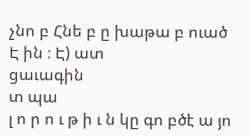չնո բ Հնե բ ը խաթա բ ուած
Է ին ։ Է) ատ
ցաւագին
տ պա
լ ո ր ո ւ թ ի ւ ն կը գո բծէ ա յո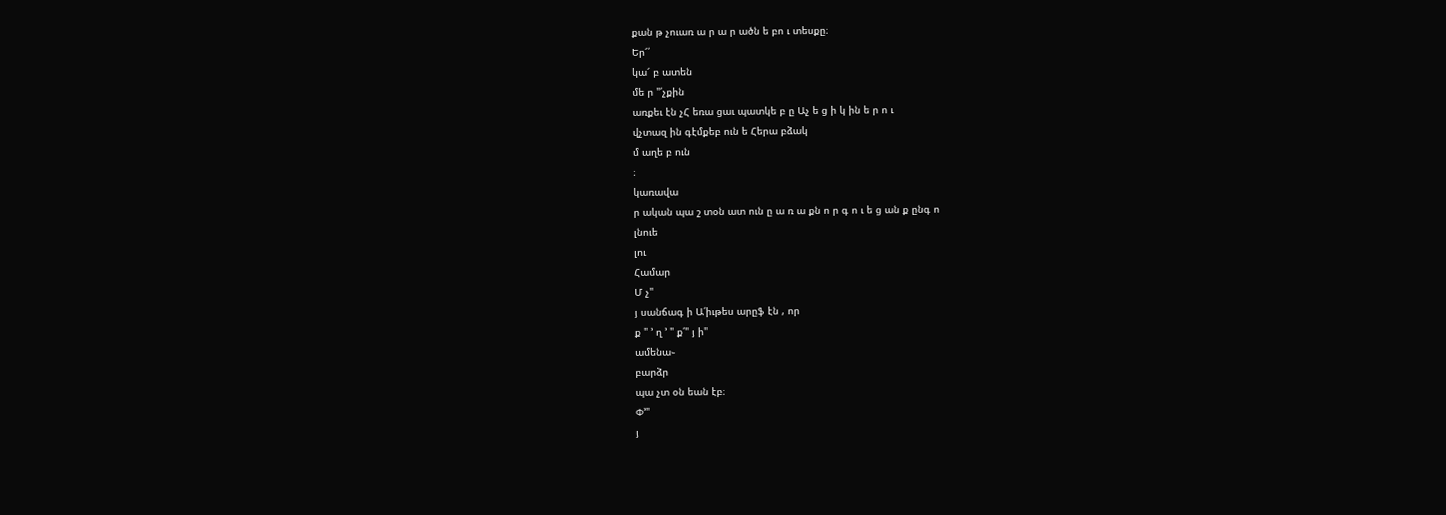քան թ չուառ ա ր ա ր ածն ե բո ւ տեսքը։
Եր՜՛
կա՜ բ ատեն
մե ր "՛չքին
առքեւ էն չՀ եռա ցաւ պատկե բ ը Աչ ե ց ի կ ին ե ր ո ւ
վչտազ ին գէմքեբ ուն ե Հերա բձակ
մ աղե բ ուն
։
կառավա
ր ական պա շ տօն ատ ուն ը ա ռ ա քն ո ր գ ո ւ ե ց ան ք ընգ ո
լնուե
լու
Համար
Մ չ"
յ սանճագ ի Ա՛իւթես արըֆ էն , որ
ք " ՚ ղ ՚ " ք՛" յ ի"
ամենա֊
բարձր
պա չտ օն եան էբ։
Փ՚"
յ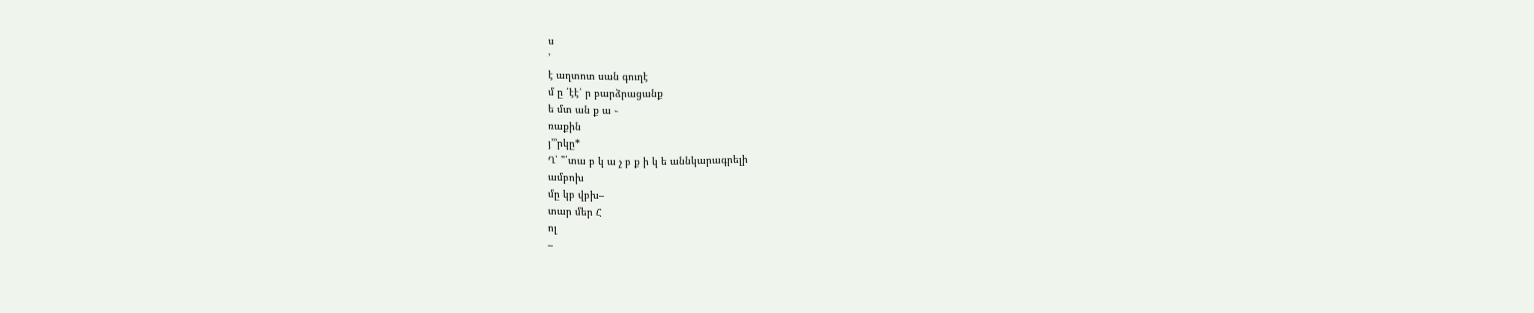ս
՚
է աղտոտ սան գուղէ
մ ը ՛էէ՛ ր բարձրացանք
ե մտ ան ք ա ֊
ռաքին
յ՚՚՚րկը*
Ղ՝ "՛տա բ կ ա չ բ ք ի կ ե աննկարագրելի
ամբոխ
մը կբ վբխ–
տար մեր Հ
ոլ
–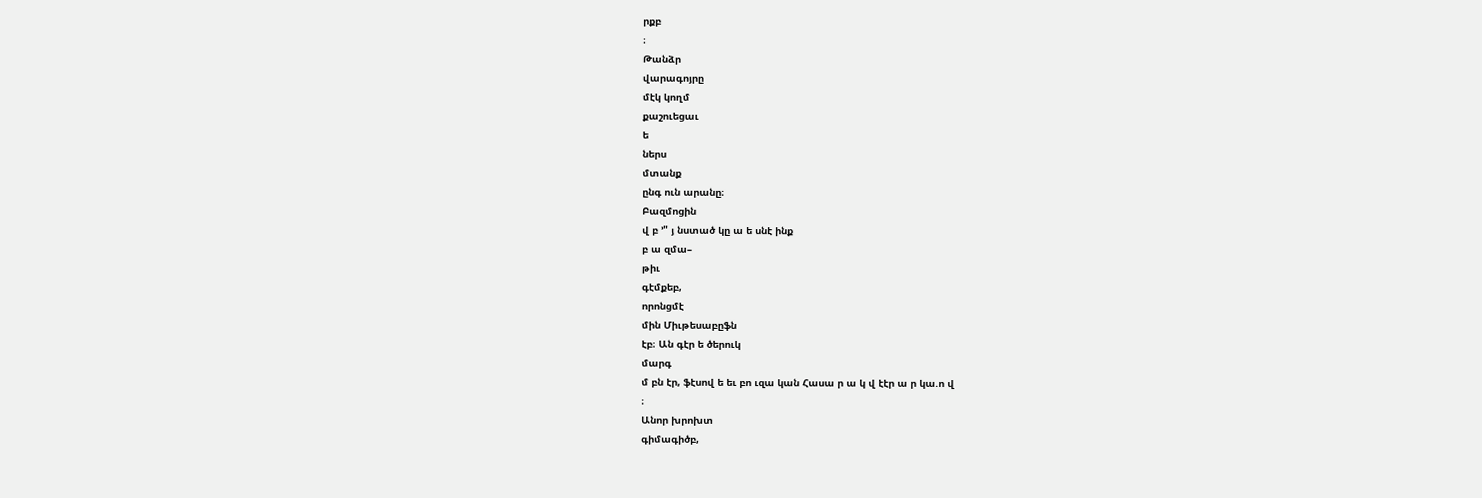րքբ
։
Թանձր
վարագոյրը
մէկ կողմ
քաշուեցաւ
ե
ներս
մտանք
ընգ ուն արանը։
Բազմոցին
վ բ ՚" յ նստած կը ա ե սնէ ինք
բ ա զմա–
թիւ
գէմքեբ,
որոնցմէ
մին Միւթեսաբըֆն
էբ։ Ան գէր ե ծերուկ
մարգ
մ բն էր, ֆէսով ե եւ բո ւզա կան Հասա ր ա կ վ էէր ա ր կա.ո վ
։
Անոր խրոխտ
գիմագիծբ,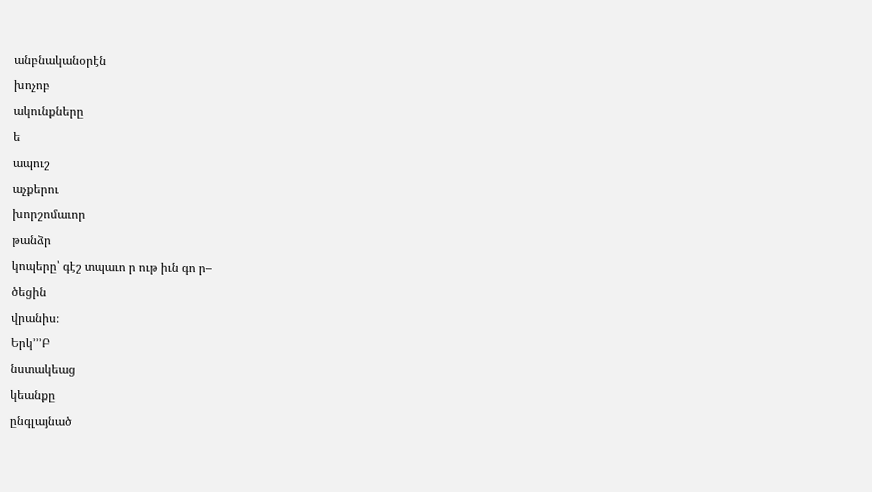անբնականօրէն
խոչոբ
ակունքները
ե
ապուշ
աչքերու
խորշոմաւոր
թանձր
կոպերը՝ գէշ տպաւո ր ութ իւն գո ր–
ծեցին
վրանիս։
Երկ՚՚՚Բ
նստակեաց
կեանքը
ընգլայնած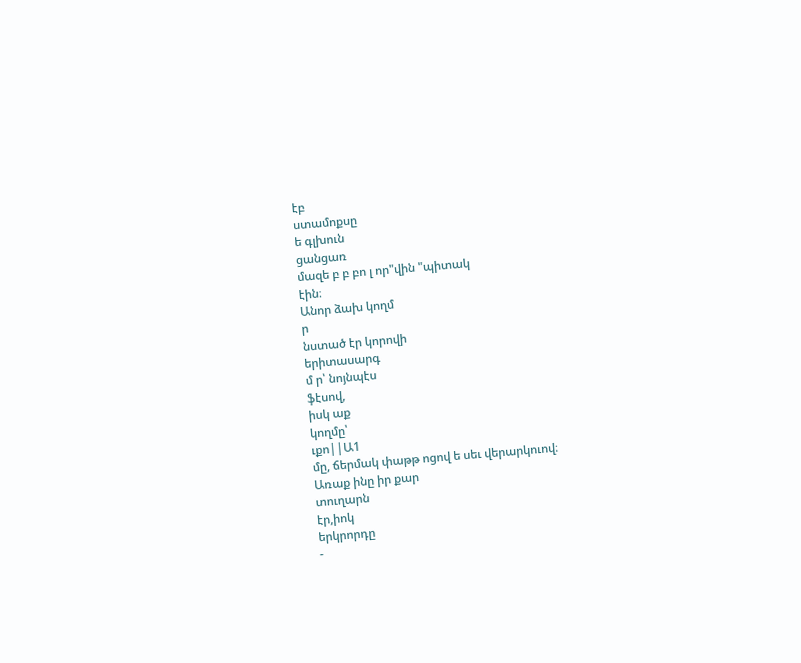էբ
ստամոքսը
ե գլխուն
ցանցառ
մազե բ բ բո լ որ"վին "պիտակ
էին։
Անոր ձախ կողմ
ր
նստած էր կորովի
երիտասարգ
մ ր՝ նոյնպէս
ֆէսով,
իսկ աք
կողմը՝
ւքո||Ա1
մը, ճերմակ փաթթ ոցով ե սեւ վերարկուով։
Առաք ինը իր քար
տուղարն
էր,իոկ
երկրորդը
-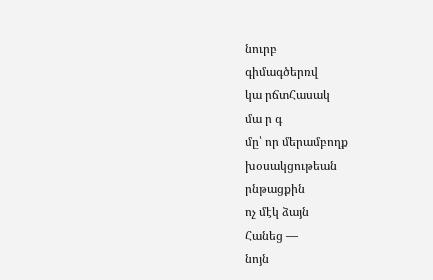նուրբ
գիմագծերռվ
կա րճտՀասակ
մա ր գ
մը՝ որ մերամբողք
խօսակցութեան
րնթացքին
ոչ մէկ ձայն
Հանեց —
նոյն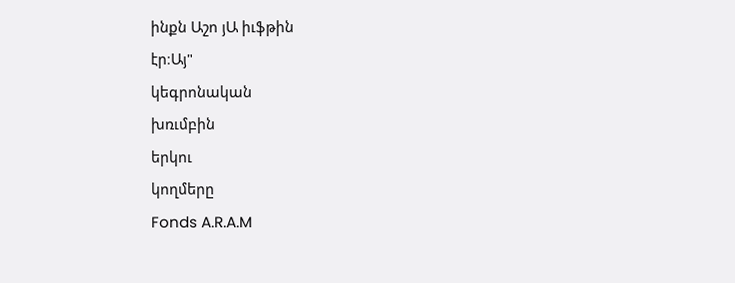ինքն Աշո յԱ իւֆթին
էր։Այ"
կեգրոնական
խռւմբին
երկու
կողմերը
Fonds A.R.A.M